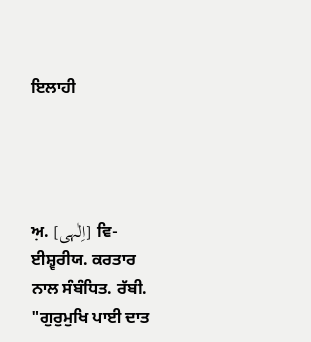ਇਲਾਹੀ




ਅ਼. [اِلٰہی] ਵਿ- ਈਸ਼੍ਵਰੀਯ. ਕਰਤਾਰ ਨਾਲ ਸੰਬੰਧਿਤ. ਰੱਬੀ. "ਗੁਰੁਮੁਖਿ ਪਾਈ ਦਾਤ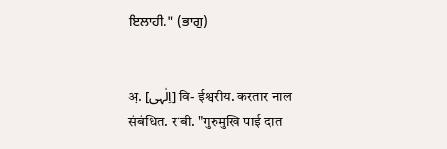ਇਲਾਹੀ." (ਭਾਗੁ)


अ़. [اِلٰہی] वि- ईश्वरीय. करतार नाल संबंधित. रॱबी. "गुरुमुखि पाई दात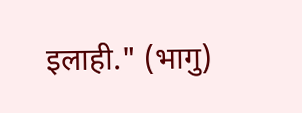इलाही." (भागु)